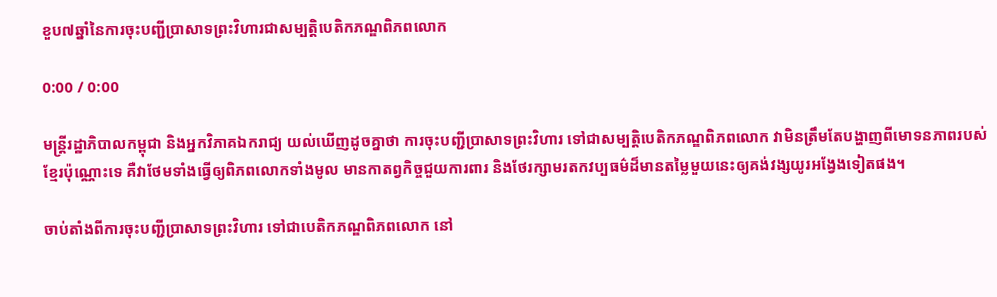ខួប៧ឆ្នាំនៃការចុះបញ្ជីប្រាសាទព្រះវិហារជាសម្បត្តិបេតិកភណ្ឌពិភពលោក

0:00 / 0:00

មន្ត្រីរដ្ឋាភិបាលកម្ពុជា និងអ្នកវិភាគឯករាជ្យ យល់ឃើញដូចគ្នាថា ការចុះបញ្ជីប្រាសាទព្រះវិហារ ទៅជាសម្បត្តិបេតិកភណ្ឌពិភពលោក វាមិនត្រឹមតែបង្ហាញពីមោទនភាពរបស់ខ្មែរប៉ុណ្ណោះទេ គឺវាថែមទាំងធ្វើឲ្យពិភពលោកទាំងមូល មានកាតព្វកិច្ចជួយការពារ និងថែរក្សាមរតកវប្បធម៌ដ៏មានតម្លៃមួយនេះឲ្យគង់វង្សយូរអង្វែងទៀតផង។

ចាប់តាំងពីការចុះបញ្ជីប្រាសាទព្រះវិហារ ទៅជាបេតិកភណ្ឌពិភពលោក នៅ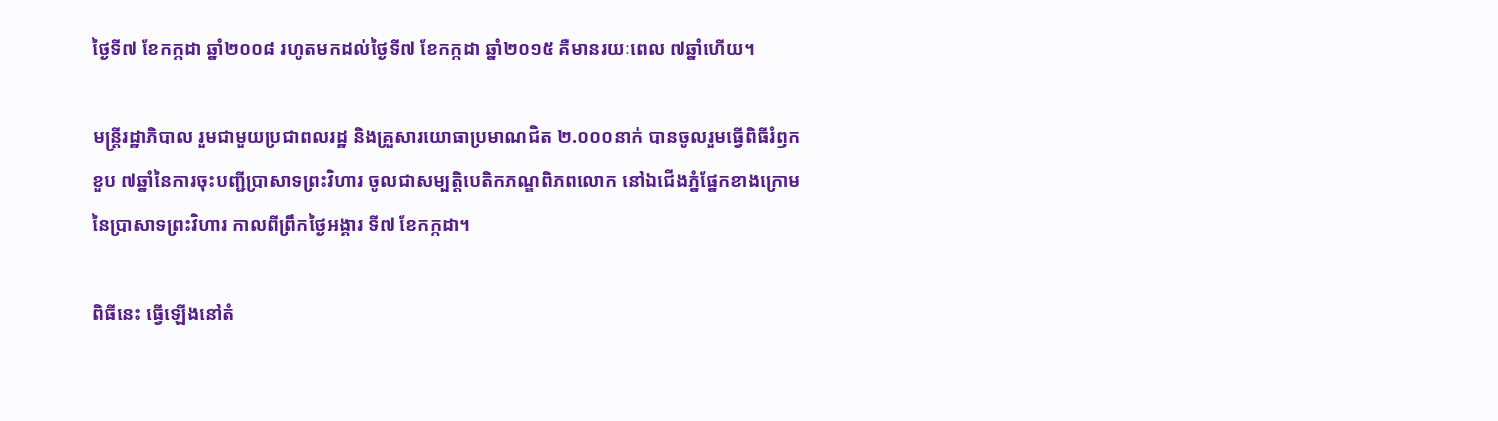ថ្ងៃទី៧ ខែកក្កដា ឆ្នាំ២០០៨ រហូតមកដល់ថ្ងៃទី៧ ខែកក្កដា ឆ្នាំ២០១៥ គឺមានរយៈពេល ៧ឆ្នាំហើយ។

មន្ត្រីរដ្ឋាភិបាល រួមជាមួយប្រជាពលរដ្ឋ និងគ្រួសារយោធាប្រមាណជិត ២.០០០នាក់ បានចូលរួមធ្វើពិធីរំឭកខួប ៧ឆ្នាំនៃការចុះបញ្ជីប្រាសាទព្រះវិហារ ចូលជាសម្បត្តិបេតិកភណ្ឌពិភពលោក នៅឯជើងភ្នំផ្នែកខាងក្រោមនៃប្រាសាទព្រះវិហារ កាលពីព្រឹកថ្ងៃអង្គារ ទី៧ ខែកក្កដា។

ពិធីនេះ ធ្វើឡើងនៅតំ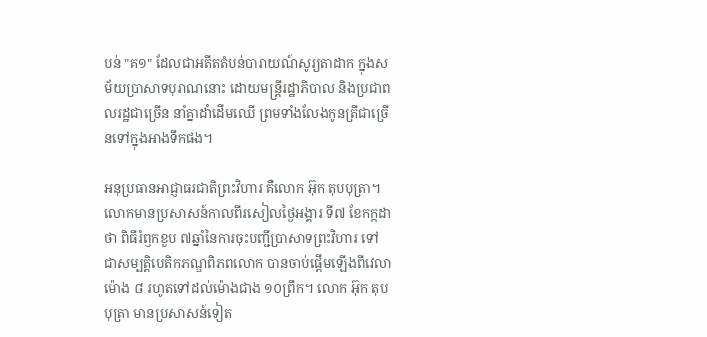បន់ "គ១" ដែលជាអតីតតំបន់បារាយណ៍សូរ្យតាដាក ក្នុងសម័យប្រាសាទបុរាណនោះ ដោយមន្ត្រីរដ្ឋាភិបាល និងប្រជាពលរដ្ឋជាច្រើន នាំគ្នាដាំដើមឈើ ព្រមទាំងលែងកូនត្រីជាច្រើនទៅក្នុងអាងទឹកផង។

អនុប្រធានអាជ្ញាធរជាតិព្រះវិហារ គឺលោក អ៊ុក តុបបុត្រា។ លោកមានប្រសាសន៍កាលពីរសៀលថ្ងៃអង្គារ ទី៧ ខែកក្កដា ថា ពិធីរំឭកខួប ៧ឆ្នាំនៃការចុះបញ្ជីប្រាសាទព្រះវិហារ ទៅជាសម្បត្តិបេតិកភណ្ឌពិភពលោក បានចាប់ផ្ដើមឡើងពីវេលាម៉ោង ៨ រហូតទៅដល់ម៉ោងជាង ១០ព្រឹក។ លោក អ៊ុក តុបបុត្រា មានប្រសាសន៍ទៀត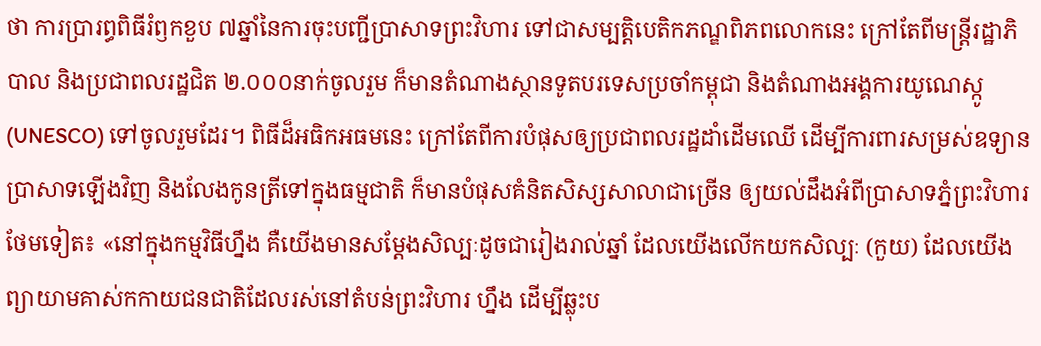ថា ការប្រារព្ធពិធីរំឭកខួប ៧ឆ្នាំនៃការចុះបញ្ជីប្រាសាទព្រះវិហារ ទៅជាសម្បត្តិបេតិកភណ្ឌពិភពលោកនេះ ក្រៅតែពីមន្ត្រីរដ្ឋាភិបាល និងប្រជាពលរដ្ឋជិត ២.០០០នាក់ចូលរួម ក៏មានតំណាងស្ថានទូតបរទេសប្រចាំកម្ពុជា និងតំណាងអង្គការយូណេស្កូ (UNESCO) ទៅចូលរួមដែរ។ ពិធីដ៏អធិកអធមនេះ ក្រៅតែពីការបំផុសឲ្យប្រជាពលរដ្ឋដាំដើមឈើ ដើម្បីការពារសម្រស់ឧទ្យានប្រាសាទឡើងវិញ និងលែងកូនត្រីទៅក្នុងធម្មជាតិ ក៏មានបំផុសគំនិតសិស្សសាលាជាច្រើន ឲ្យយល់ដឹងអំពីប្រាសាទភ្នំព្រះវិហារ ថែមទៀត៖ «នៅក្នុងកម្មវិធីហ្នឹង គឺយើងមានសម្ដែងសិល្បៈដូចជារៀងរាល់ឆ្នាំ ដែលយើងលើកយកសិល្បៈ (កួយ) ដែលយើងព្យាយាមគាស់កកាយជនជាតិដែលរស់នៅតំបន់ព្រះវិហារ ហ្នឹង ដើម្បីឆ្លុះប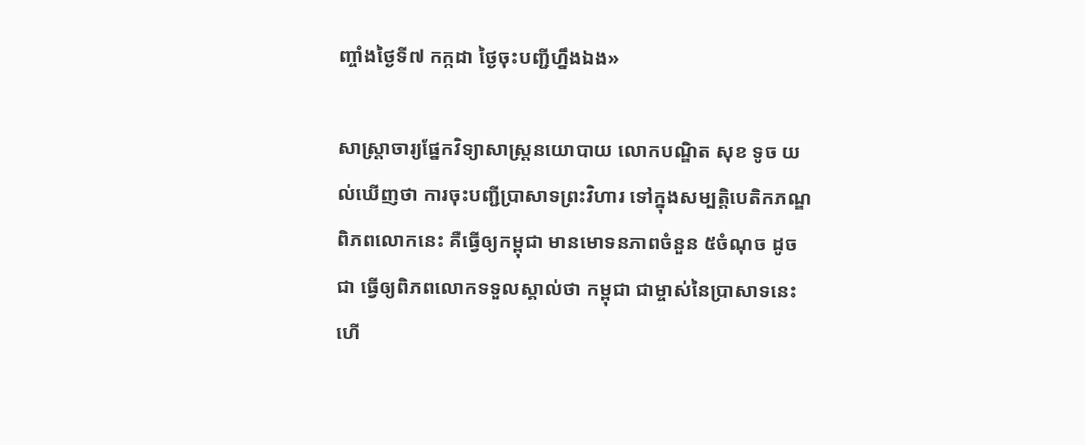ញ្ចាំងថ្ងៃទី៧ កក្កដា ថ្ងៃចុះបញ្ជីហ្នឹងឯង»

សាស្ត្រាចារ្យផ្នែកវិទ្យាសាស្ត្រនយោបាយ លោកបណ្ឌិត សុខ ទូច យល់ឃើញថា ការចុះបញ្ជីប្រាសាទព្រះវិហារ ទៅក្នុងសម្បត្តិបេតិកភណ្ឌពិភពលោកនេះ គឺធ្វើឲ្យកម្ពុជា មានមោទនភាពចំនួន ៥ចំណុច ដូចជា ធ្វើឲ្យពិភពលោកទទួលស្គាល់ថា កម្ពុជា ជាម្ចាស់នៃប្រាសាទនេះ ហើ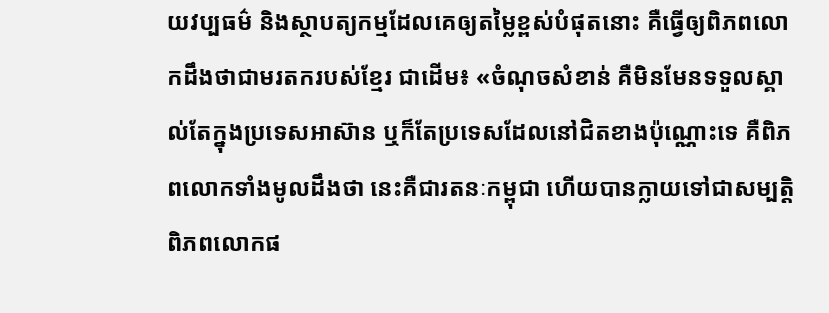យវប្បធម៌ និងស្ថាបត្យកម្មដែលគេឲ្យតម្លៃខ្ពស់បំផុតនោះ គឺធ្វើឲ្យពិភពលោកដឹងថាជាមរតករបស់ខ្មែរ ជាដើម៖ «ចំណុចសំខាន់ គឺមិនមែនទទួលស្គាល់តែក្នុងប្រទេសអាស៊ាន ឬក៏តែប្រទេសដែលនៅជិតខាងប៉ុណ្ណោះទេ គឺពិភពលោកទាំងមូលដឹងថា នេះគឺជារតនៈកម្ពុជា ហើយបានក្លាយទៅជាសម្បត្តិពិភពលោកផ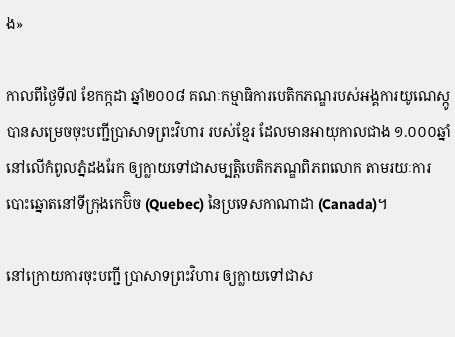ង»

កាលពីថ្ងៃទី៧ ខែកក្កដា ឆ្នាំ២០០៨ គណៈកម្មាធិការបេតិកភណ្ឌរបស់អង្គការយូណេស្កូ បានសម្រេចចុះបញ្ជីប្រាសាទព្រះវិហារ របស់ខ្មែរ ដែលមានអាយុកាលជាង ១.០០០ឆ្នាំ នៅលើកំពូលភ្នំដងរែក ឲ្យក្លាយទៅជាសម្បត្តិបេតិកភណ្ឌពិភពលោក តាមរយៈការបោះឆ្នោតនៅទីក្រុងកេប៊ិច (Quebec) នៃប្រទេសកាណាដា (Canada)។

នៅក្រោយការចុះបញ្ជី ប្រាសាទព្រះវិហារ ឲ្យក្លាយទៅជាស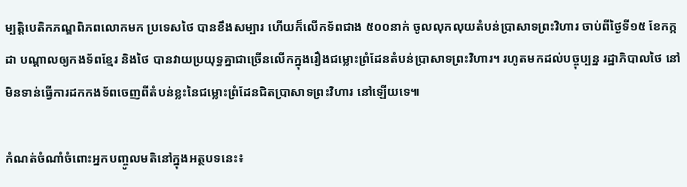ម្បត្តិបេតិកភណ្ឌពិភពលោកមក ប្រទេសថៃ បានខឹងសម្បារ ហើយក៏លើកទ័ពជាង ៥០០នាក់ ចូលលុកលុយតំបន់ប្រាសាទព្រះវិហារ ចាប់ពីថ្ងៃទី១៥ ខែកក្កដា បណ្ដាលឲ្យកងទ័ពខ្មែរ និងថៃ បានវាយប្រយុទ្ធគ្នាជាច្រើនលើកក្នុងរឿងជម្លោះព្រំដែនតំបន់ប្រាសាទព្រះវិហារ។ រហូតមកដល់បច្ចុប្បន្ន រដ្ឋាភិបាលថៃ នៅមិនទាន់ធ្វើការដកកងទ័ពចេញពីតំបន់ខ្លះនៃជម្លោះព្រំដែនជិតប្រាសាទព្រះវិហារ នៅឡើយទេ៕

កំណត់ចំណាំចំពោះអ្នកបញ្ចូលមតិនៅក្នុងអត្ថបទនេះ៖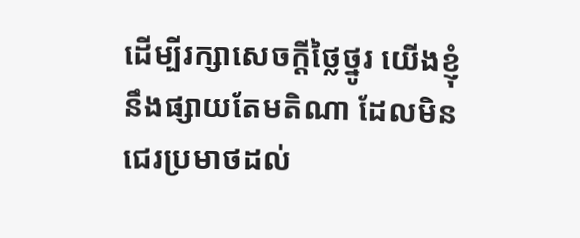ដើម្បីរក្សាសេចក្ដីថ្លៃថ្នូរ យើងខ្ញុំនឹងផ្សាយតែមតិណា ដែលមិនជេរប្រមាថដល់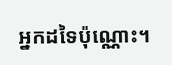អ្នកដទៃប៉ុណ្ណោះ។